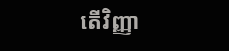តើវិញ្ញា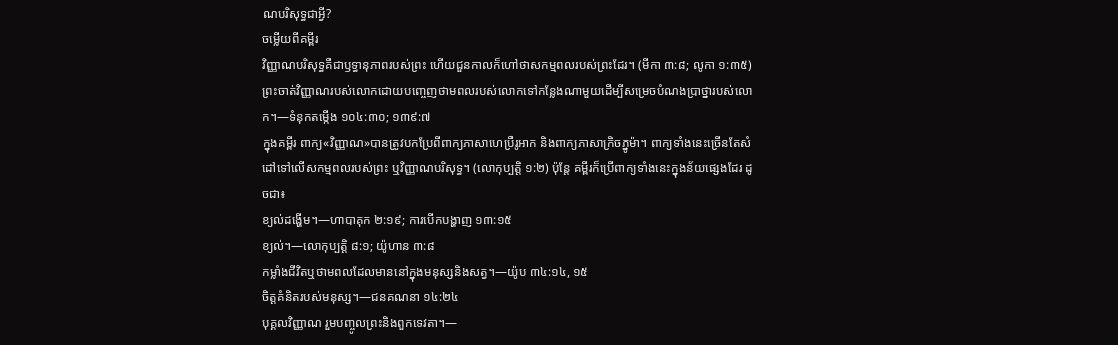ណបរិសុទ្ធជាអ្វី?
ចម្លើយពីគម្ពីរ
វិញ្ញាណបរិសុទ្ធគឺជាឫទ្ធានុភាពរបស់ព្រះ ហើយជួនកាលក៏ហៅថាសកម្មពលរបស់ព្រះដែរ។ (មីកា ៣:៨; លូកា ១:៣៥) ព្រះចាត់វិញ្ញាណរបស់លោកដោយបញ្ចេញថាមពលរបស់លោកទៅកន្លែងណាមួយដើម្បីសម្រេចបំណងប្រាថ្នារបស់លោក។—ទំនុកតម្កើង ១០៤:៣០; ១៣៩:៧
ក្នុងគម្ពីរ ពាក្យ«វិញ្ញាណ»បានត្រូវបកប្រែពីពាក្យភាសាហេប្រឺរូអាក និងពាក្យភាសាក្រិចភ្នូម៉ា។ ពាក្យទាំងនេះច្រើនតែសំដៅទៅលើសកម្មពលរបស់ព្រះ ឬវិញ្ញាណបរិសុទ្ធ។ (លោកុប្បត្តិ ១:២) ប៉ុន្តែ គម្ពីរក៏ប្រើពាក្យទាំងនេះក្នុងន័យផ្សេងដែរ ដូចជា៖
ខ្យល់ដង្ហើម។—ហាបាគុក ២:១៩; ការបើកបង្ហាញ ១៣:១៥
ខ្យល់។—លោកុប្បត្តិ ៨:១; យ៉ូហាន ៣:៨
កម្លាំងជីវិតឬថាមពលដែលមាននៅក្នុងមនុស្សនិងសត្វ។—យ៉ូប ៣៤:១៤, ១៥
ចិត្តគំនិតរបស់មនុស្ស។—ជនគណនា ១៤:២៤
បុគ្គលវិញ្ញាណ រួមបញ្ចូលព្រះនិងពួកទេវតា។—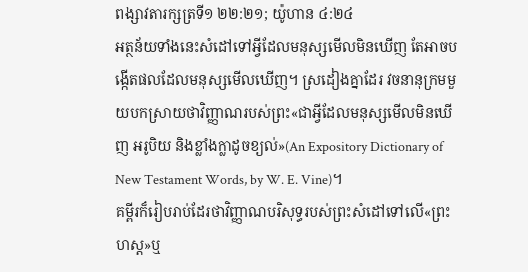ពង្សាវតារក្សត្រទី១ ២២:២១; យ៉ូហាន ៤:២៤
អត្ថន័យទាំងនេះសំដៅទៅអ្វីដែលមនុស្សមើលមិនឃើញ តែអាចបង្កើតផលដែលមនុស្សមើលឃើញ។ ស្រដៀងគ្នាដែរ វចនានុក្រមមួយបកស្រាយថាវិញ្ញាណរបស់ព្រះ«ជាអ្វីដែលមនុស្សមើលមិនឃើញ អរូបិយ និងខ្លាំងក្លាដូចខ្យល់»(An Expository Dictionary of New Testament Words, by W. E. Vine)។
គម្ពីរក៏រៀបរាប់ដែរថាវិញ្ញាណបរិសុទ្ធរបស់ព្រះសំដៅទៅលើ«ព្រះហស្ត»ឬ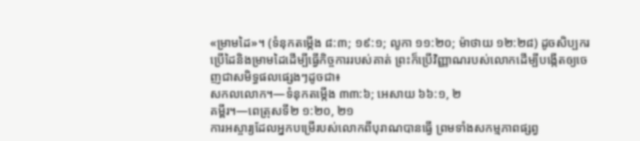«ម្រាមដៃ»។ (ទំនុកតម្កើង ៨:៣; ១៩:១; លូកា ១១:២០; ម៉ាថាយ ១២:២៨) ដូចសិប្បករប្រើដៃនិងម្រាមដៃដើម្បីធ្វើកិច្ចការរបស់គាត់ ព្រះក៏ប្រើវិញ្ញាណរបស់លោកដើម្បីបង្កើតឲ្យចេញជាសមិទ្ធផលផ្សេងៗដូចជា៖
សកលលោក។—ទំនុកតម្កើង ៣៣:៦; អេសាយ ៦៦:១, ២
គម្ពីរ។—ពេត្រុសទី២ ១:២០, ២១
ការអស្ចារ្យដែលអ្នកបម្រើរបស់លោកពីបុរាណបានធ្វើ ព្រមទាំងសកម្មភាពផ្សព្វ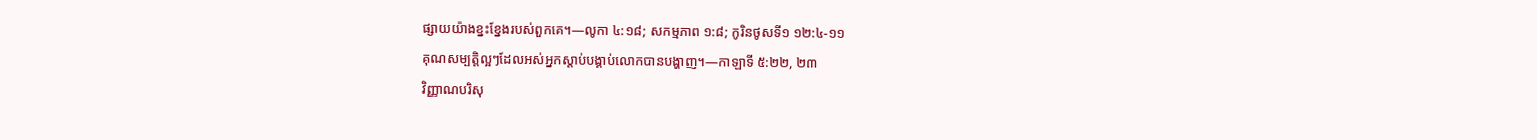ផ្សាយយ៉ាងខ្នះខ្នែងរបស់ពួកគេ។—លូកា ៤:១៨; សកម្មភាព ១:៨; កូរិនថូសទី១ ១២:៤-១១
គុណសម្បត្តិល្អៗដែលអស់អ្នកស្ដាប់បង្គាប់លោកបានបង្ហាញ។—កាឡាទី ៥:២២, ២៣
វិញ្ញាណបរិសុ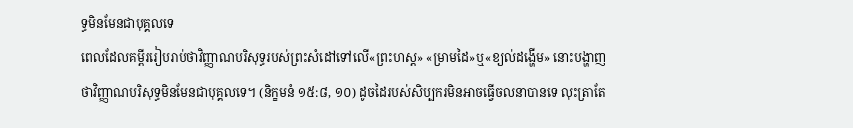ទ្ធមិនមែនជាបុគ្គលទេ
ពេលដែលគម្ពីររៀបរាប់ថាវិញ្ញាណបរិសុទ្ធរបស់ព្រះសំដៅទៅលើ«ព្រះហស្ត» «ម្រាមដៃ»ឬ«ខ្យល់ដង្ហើម» នោះបង្ហាញថាវិញ្ញាណបរិសុទ្ធមិនមែនជាបុគ្គលទេ។ (និក្ខមនំ ១៥:៨, ១០) ដូចដៃរបស់សិប្បករមិនអាចធ្វើចលនាបានទេ លុះត្រាតែ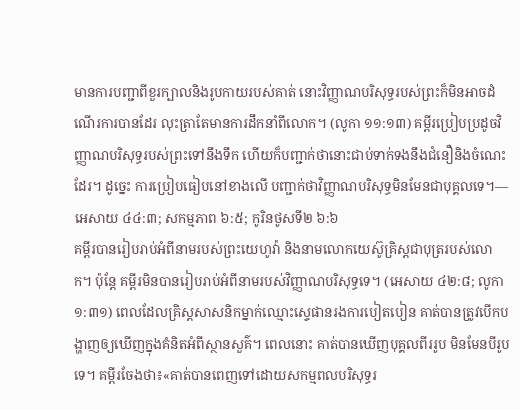មានការបញ្ជាពីខួរក្បាលនិងរូបកាយរបស់គាត់ នោះវិញ្ញាណបរិសុទ្ធរបស់ព្រះក៏មិនអាចដំណើរការបានដែរ លុះត្រាតែមានការដឹកនាំពីលោក។ (លូកា ១១:១៣) គម្ពីរប្រៀបប្រដូចវិញ្ញាណបរិសុទ្ធរបស់ព្រះទៅនឹងទឹក ហើយក៏បញ្ជាក់ថានោះជាប់ទាក់ទងនឹងជំនឿនិងចំណេះដែរ។ ដូច្នេះ ការប្រៀបធៀបនៅខាងលើ បញ្ជាក់ថាវិញ្ញាណបរិសុទ្ធមិនមែនជាបុគ្គលទេ។—អេសាយ ៤៤:៣; សកម្មភាព ៦:៥; កូរិនថូសទី២ ៦:៦
គម្ពីរបានរៀបរាប់អំពីនាមរបស់ព្រះយេហូវ៉ា និងនាមលោកយេស៊ូគ្រិស្តជាបុត្ររបស់លោក។ ប៉ុន្តែ គម្ពីរមិនបានរៀបរាប់អំពីនាមរបស់វិញ្ញាណបរិសុទ្ធទេ។ (អេសាយ ៤២:៨; លូកា ១:៣១) ពេលដែលគ្រិស្តសាសនិកម្នាក់ឈ្មោះស្ទេផានរងការបៀតបៀន គាត់បានត្រូវបើកបង្ហាញឲ្យឃើញក្នុងគំនិតអំពីស្ថានសួគ៌។ ពេលនោះ គាត់បានឃើញបុគ្គលពីររូប មិនមែនបីរូបទេ។ គម្ពីរចែងថា៖«គាត់បានពេញទៅដោយសកម្មពលបរិសុទ្ធរ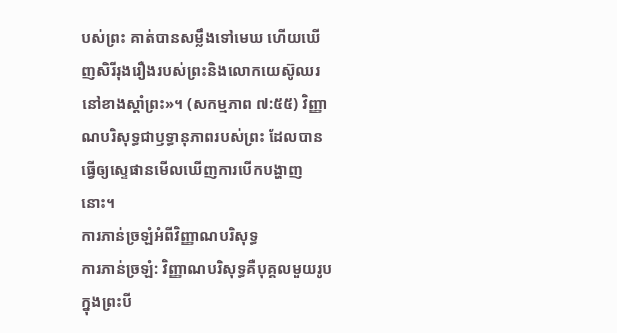បស់ព្រះ គាត់បានសម្លឹងទៅមេឃ ហើយឃើញសិរីរុងរឿងរបស់ព្រះនិងលោកយេស៊ូឈរនៅខាងស្ដាំព្រះ»។ (សកម្មភាព ៧:៥៥) វិញ្ញាណបរិសុទ្ធជាឫទ្ធានុភាពរបស់ព្រះ ដែលបានធ្វើឲ្យស្ទេផានមើលឃើញការបើកបង្ហាញនោះ។
ការភាន់ច្រឡំអំពីវិញ្ញាណបរិសុទ្ធ
ការភាន់ច្រឡំ: វិញ្ញាណបរិសុទ្ធគឺបុគ្គលមួយរូបក្នុងព្រះបី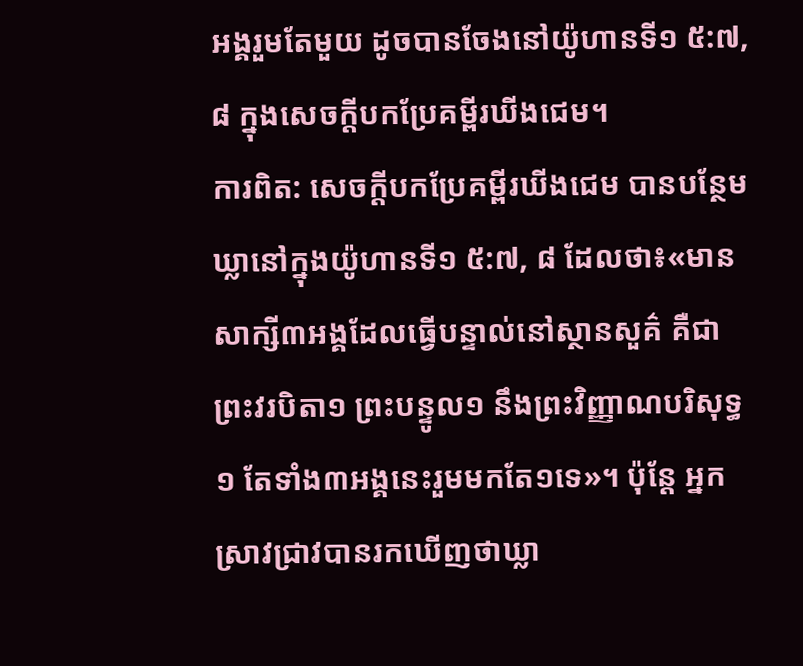អង្គរួមតែមួយ ដូចបានចែងនៅយ៉ូហានទី១ ៥:៧, ៨ ក្នុងសេចក្ដីបកប្រែគម្ពីរឃីងជេម។
ការពិត: សេចក្ដីបកប្រែគម្ពីរឃីងជេម បានបន្ថែមឃ្លានៅក្នុងយ៉ូហានទី១ ៥:៧, ៨ ដែលថា៖«មានសាក្សី៣អង្គដែលធ្វើបន្ទាល់នៅស្ថានសួគ៌ គឺជាព្រះវរបិតា១ ព្រះបន្ទូល១ នឹងព្រះវិញ្ញាណបរិសុទ្ធ១ តែទាំង៣អង្គនេះរួមមកតែ១ទេ»។ ប៉ុន្តែ អ្នកស្រាវជ្រាវបានរកឃើញថាឃ្លា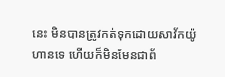នេះ មិនបានត្រូវកត់ទុកដោយសាវ័កយ៉ូហានទេ ហើយក៏មិនមែនជាព័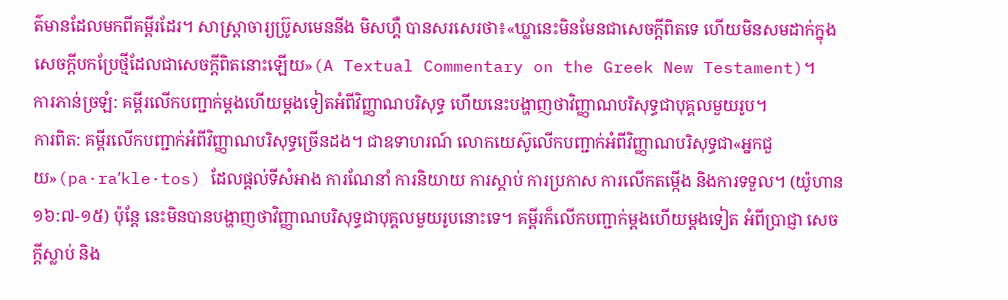ត៌មានដែលមកពីគម្ពីរដែរ។ សាស្ត្រាចារ្យប៊្រូសមេននីង មិសហ្គឺ បានសរសេរថា៖«ឃ្លានេះមិនមែនជាសេចក្ដីពិតទេ ហើយមិនសមដាក់ក្នុងសេចក្ដីបកប្រែថ្មីដែលជាសេចក្ដីពិតនោះឡើយ»(A Textual Commentary on the Greek New Testament)។
ការភាន់ច្រឡំ: គម្ពីរលើកបញ្ជាក់ម្ដងហើយម្ដងទៀតអំពីវិញ្ញាណបរិសុទ្ធ ហើយនេះបង្ហាញថាវិញ្ញាណបរិសុទ្ធជាបុគ្គលមួយរូប។
ការពិត: គម្ពីរលើកបញ្ជាក់អំពីវិញ្ញាណបរិសុទ្ធច្រើនដង។ ជាឧទាហរណ៍ លោកយេស៊ូលើកបញ្ជាក់អំពីវិញ្ញាណបរិសុទ្ធជា«អ្នកជួយ»(pa·raʹkle·tos) ដែលផ្ដល់ទីសំអាង ការណែនាំ ការនិយាយ ការស្ដាប់ ការប្រកាស ការលើកតម្កើង និងការទទួល។ (យ៉ូហាន ១៦:៧-១៥) ប៉ុន្តែ នេះមិនបានបង្ហាញថាវិញ្ញាណបរិសុទ្ធជាបុគ្គលមួយរូបនោះទេ។ គម្ពីរក៏លើកបញ្ជាក់ម្ដងហើយម្ដងទៀត អំពីប្រាជ្ញា សេចក្ដីស្លាប់ និង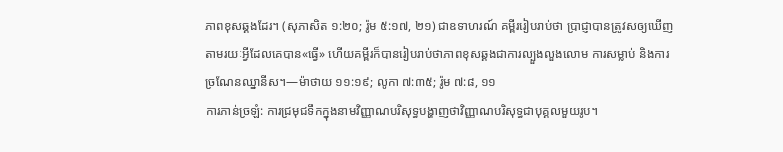ភាពខុសឆ្គងដែរ។ (សុភាសិត ១:២០; រ៉ូម ៥:១៧, ២១) ជាឧទាហរណ៍ គម្ពីររៀបរាប់ថា ប្រាជ្ញាបានត្រូវសឲ្យឃើញតាមរយៈអ្វីដែលគេបាន«ធ្វើ» ហើយគម្ពីរក៏បានរៀបរាប់ថាភាពខុសឆ្គងជាការល្បួងលួងលោម ការសម្លាប់ និងការច្រណែនឈ្នានីស។—ម៉ាថាយ ១១:១៩; លូកា ៧:៣៥; រ៉ូម ៧:៨, ១១
ការភាន់ច្រឡំ: ការជ្រមុជទឹកក្នុងនាមវិញ្ញាណបរិសុទ្ធបង្ហាញថាវិញ្ញាណបរិសុទ្ធជាបុគ្គលមួយរូប។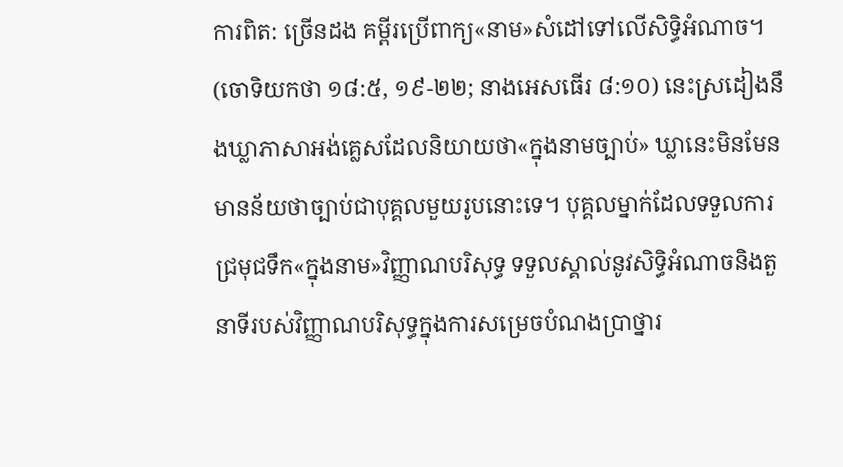ការពិត: ច្រើនដង គម្ពីរប្រើពាក្យ«នាម»សំដៅទៅលើសិទ្ធិអំណាច។ (ចោទិយកថា ១៨:៥, ១៩-២២; នាងអេសធើរ ៨:១០) នេះស្រដៀងនឹងឃ្លាភាសាអង់គ្លេសដែលនិយាយថា«ក្នុងនាមច្បាប់» ឃ្លានេះមិនមែនមានន័យថាច្បាប់ជាបុគ្គលមួយរូបនោះទេ។ បុគ្គលម្នាក់ដែលទទួលការជ្រមុជទឹក«ក្នុងនាម»វិញ្ញាណបរិសុទ្ធ ទទួលស្គាល់នូវសិទ្ធិអំណាចនិងតួនាទីរបស់វិញ្ញាណបរិសុទ្ធក្នុងការសម្រេចបំណងប្រាថ្នារ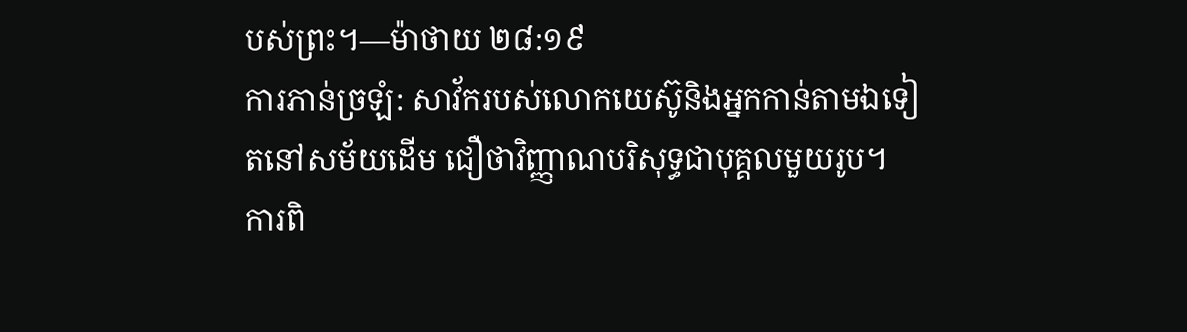បស់ព្រះ។—ម៉ាថាយ ២៨:១៩
ការភាន់ច្រឡំ: សាវ័ករបស់លោកយេស៊ូនិងអ្នកកាន់តាមឯទៀតនៅសម័យដើម ជឿថាវិញ្ញាណបរិសុទ្ធជាបុគ្គលមួយរូប។
ការពិ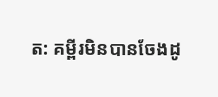ត: គម្ពីរមិនបានចែងដូ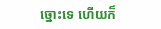ច្នោះទេ ហើយក៏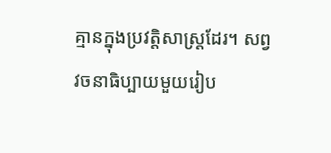គ្មានក្នុងប្រវត្តិសាស្ត្រដែរ។ សព្វវចនាធិប្បាយមួយរៀប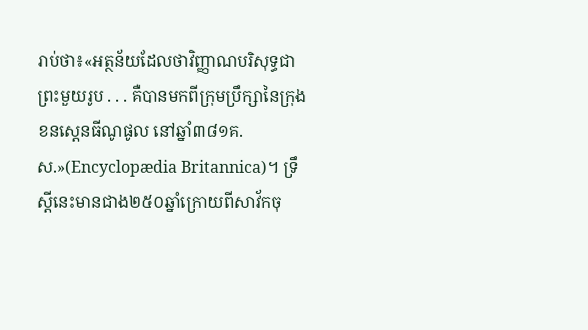រាប់ថា៖«អត្ថន័យដែលថាវិញ្ញាណបរិសុទ្ធជាព្រះមួយរូប . . . គឺបានមកពីក្រុមប្រឹក្សានៃក្រុងខនស្តេនធីណូផូល នៅឆ្នាំ៣៨១គ.ស.»(Encyclopædia Britannica)។ ទ្រឹស្ដីនេះមានជាង២៥០ឆ្នាំក្រោយពីសាវ័កចុ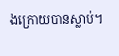ងក្រោយបានស្លាប់។